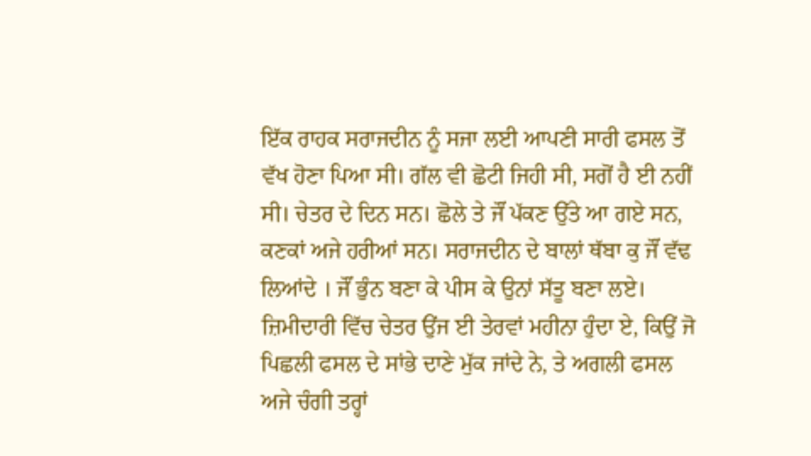ਇੱਕ ਰਾਹਕ ਸਰਾਜਦੀਨ ਨੂੰ ਸਜਾ ਲਈ ਆਪਣੀ ਸਾਰੀ ਫਸਲ ਤੋਂ ਵੱਖ ਹੋਣਾ ਪਿਆ ਸੀ। ਗੱਲ ਵੀ ਛੋਟੀ ਜਿਹੀ ਸੀ, ਸਗੋਂ ਹੈ ਈ ਨਹੀਂ ਸੀ। ਚੇਤਰ ਦੇ ਦਿਨ ਸਨ। ਛੋਲੇ ਤੇ ਜੌਂ ਪੱਕਣ ਉੱਤੇ ਆ ਗਏ ਸਨ, ਕਣਕਾਂ ਅਜੇ ਹਰੀਆਂ ਸਨ। ਸਰਾਜਦੀਨ ਦੇ ਬਾਲਾਂ ਥੱਬਾ ਕੁ ਜੌਂ ਵੱਢ ਲਿਆਂਦੇ । ਜੌਂ ਭੁੰਨ ਬਣਾ ਕੇ ਪੀਸ ਕੇ ਉਨਾਂ ਸੱਤੂ ਬਣਾ ਲਏ। ਜ਼ਿਮੀਦਾਰੀ ਵਿੱਚ ਚੇਤਰ ਉਂਜ ਈ ਤੇਰਵਾਂ ਮਹੀਨਾ ਹੁੰਦਾ ਏ, ਕਿਉਂ ਜੋ ਪਿਛਲੀ ਫਸਲ ਦੇ ਸਾਂਭੇ ਦਾਣੇ ਮੁੱਕ ਜਾਂਦੇ ਨੇ, ਤੇ ਅਗਲੀ ਫਸਲ ਅਜੇ ਚੰਗੀ ਤਰ੍ਹਾਂ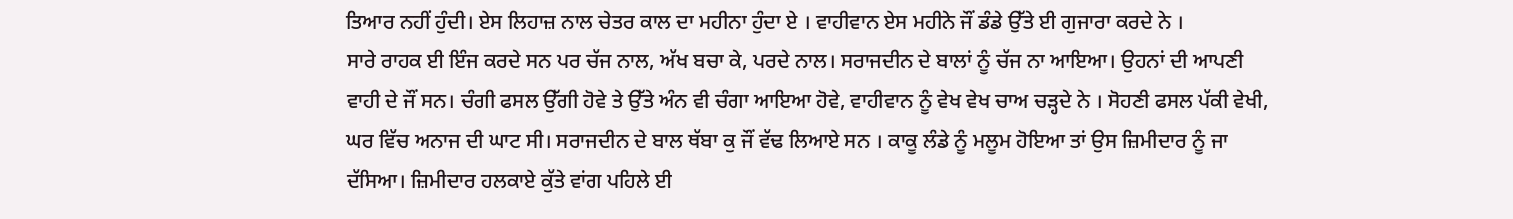ਤਿਆਰ ਨਹੀਂ ਹੁੰਦੀ। ਏਸ ਲਿਹਾਜ਼ ਨਾਲ ਚੇਤਰ ਕਾਲ ਦਾ ਮਹੀਨਾ ਹੁੰਦਾ ਏ । ਵਾਹੀਵਾਨ ਏਸ ਮਹੀਨੇ ਜੌਂ ਡੰਡੇ ਉੱਤੇ ਈ ਗੁਜਾਰਾ ਕਰਦੇ ਨੇ ।
ਸਾਰੇ ਰਾਹਕ ਈ ਇੰਜ ਕਰਦੇ ਸਨ ਪਰ ਚੱਜ ਨਾਲ, ਅੱਖ ਬਚਾ ਕੇ, ਪਰਦੇ ਨਾਲ। ਸਰਾਜਦੀਨ ਦੇ ਬਾਲਾਂ ਨੂੰ ਚੱਜ ਨਾ ਆਇਆ। ਉਹਨਾਂ ਦੀ ਆਪਣੀ ਵਾਹੀ ਦੇ ਜੌਂ ਸਨ। ਚੰਗੀ ਫਸਲ ਉੱਗੀ ਹੋਵੇ ਤੇ ਉੱਤੇ ਅੰਨ ਵੀ ਚੰਗਾ ਆਇਆ ਹੋਵੇ, ਵਾਹੀਵਾਨ ਨੂੰ ਵੇਖ ਵੇਖ ਚਾਅ ਚੜ੍ਹਦੇ ਨੇ । ਸੋਹਣੀ ਫਸਲ ਪੱਕੀ ਵੇਖੀ, ਘਰ ਵਿੱਚ ਅਨਾਜ ਦੀ ਘਾਟ ਸੀ। ਸਰਾਜਦੀਨ ਦੇ ਬਾਲ ਥੱਬਾ ਕੁ ਜੌਂ ਵੱਢ ਲਿਆਏ ਸਨ । ਕਾਕੂ ਲੰਡੇ ਨੂੰ ਮਲੂਮ ਹੋਇਆ ਤਾਂ ਉਸ ਜ਼ਿਮੀਦਾਰ ਨੂੰ ਜਾ ਦੱਸਿਆ। ਜ਼ਿਮੀਦਾਰ ਹਲਕਾਏ ਕੁੱਤੇ ਵਾਂਗ ਪਹਿਲੇ ਈ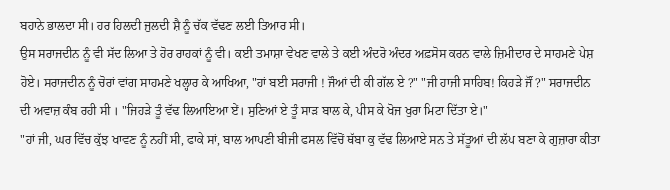ਬਹਾਨੇ ਭਾਲਦਾ ਸੀ। ਹਰ ਹਿਲਦੀ ਜੁਲਦੀ ਸ਼ੈ ਨੂੰ ਚੱਕ ਵੱਢਣ ਲਈ ਤਿਆਰ ਸੀ।
ਉਸ ਸਰਾਜਦੀਨ ਨੂੰ ਵੀ ਸੱਦ ਲਿਆ ਤੇ ਹੋਰ ਰਾਹਕਾਂ ਨੂੰ ਵੀ। ਕਈ ਤਮਾਸ਼ਾ ਵੇਖਣ ਵਾਲੇ ਤੇ ਕਈ ਅੰਦਰੋ ਅੰਦਰ ਅਫ਼ਸੋਸ ਕਰਨ ਵਾਲੇ ਜ਼ਿਮੀਦਾਰ ਦੇ ਸਾਹਮਣੇ ਪੇਸ਼ ਹੋਏ। ਸਰਾਜਦੀਨ ਨੂੰ ਚੋਰਾਂ ਵਾਂਗ ਸਾਹਮਣੇ ਖਲ੍ਹਾਰ ਕੇ ਆਖਿਆ, "ਹਾਂ ਬਈ ਸਰਾਜੀ ! ਜੌਆਂ ਦੀ ਕੀ ਗੱਲ ਏ ?" "ਜੀ ਹਾਜੀ ਸਾਹਿਬ! ਕਿਹੜੇ ਜੌਂ ?" ਸਰਾਜਦੀਨ ਦੀ ਅਵਾਜ਼ ਕੰਬ ਰਹੀ ਸੀ । "ਜਿਹੜੇ ਤੂੰ ਵੱਢ ਲਿਆਇਆ ਏਂ। ਸੁਣਿਆਂ ਏ ਤੂੰ ਸਾੜ ਬਾਲ ਕੇ, ਪੀਸ ਕੇ ਖੋਜ ਖੁਰਾ ਮਿਟਾ ਦਿੱਤਾ ਏ।"
"ਹਾਂ ਜੀ, ਘਰ ਵਿੱਚ ਕੁੱਝ ਖਾਵਣ ਨੂੰ ਨਹੀਂ ਸੀ, ਫਾਕੇ ਸਾਂ, ਬਾਲ ਆਪਣੀ ਬੀਜੀ ਫਸਲ ਵਿੱਚੋਂ ਥੱਬਾ ਕੁ ਵੱਢ ਲਿਆਏ ਸਨ ਤੇ ਸੱਤੂਆਂ ਦੀ ਲੱਪ ਬਣਾ ਕੇ ਗੁਜ਼ਾਰਾ ਕੀਤਾ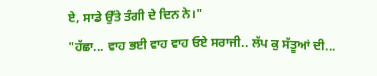ਏ, ਸਾਡੇ ਉੱਤੇ ਤੰਗੀ ਦੇ ਦਿਨ ਨੇ।"
"ਹੱਛਾ... ਵਾਹ ਭਈ ਵਾਹ ਵਾਹ ਓਏ ਸਰਾਜੀ.. ਲੱਪ ਕੁ ਸੱਤੂਆਂ ਦੀ...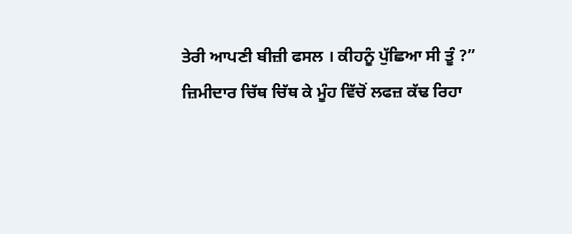ਤੇਰੀ ਆਪਣੀ ਬੀਜ਼ੀ ਫਸਲ । ਕੀਹਨੂੰ ਪੁੱਛਿਆ ਸੀ ਤੂੰ ?”
ਜ਼ਿਮੀਦਾਰ ਚਿੱਥ ਚਿੱਥ ਕੇ ਮੂੰਹ ਵਿੱਚੋਂ ਲਫਜ਼ ਕੱਢ ਰਿਹਾ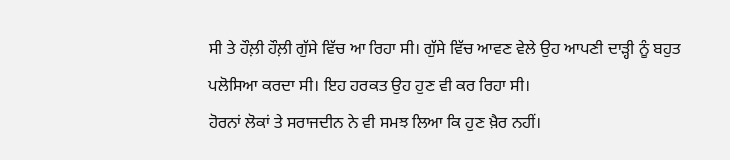ਸੀ ਤੇ ਹੌਲ਼ੀ ਹੌਲ਼ੀ ਗੁੱਸੇ ਵਿੱਚ ਆ ਰਿਹਾ ਸੀ। ਗੁੱਸੇ ਵਿੱਚ ਆਵਣ ਵੇਲੇ ਉਹ ਆਪਣੀ ਦਾੜ੍ਹੀ ਨੂੰ ਬਹੁਤ ਪਲੋਸਿਆ ਕਰਦਾ ਸੀ। ਇਹ ਹਰਕਤ ਉਹ ਹੁਣ ਵੀ ਕਰ ਰਿਹਾ ਸੀ।
ਹੋਰਨਾਂ ਲੋਕਾਂ ਤੇ ਸਰਾਜਦੀਨ ਨੇ ਵੀ ਸਮਝ ਲਿਆ ਕਿ ਹੁਣ ਖ਼ੈਰ ਨਹੀਂ।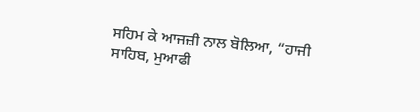ਸਹਿਮ ਕੇ ਆਜਜ਼ੀ ਨਾਲ ਬੋਲਿਆ, “ਹਾਜੀ ਸਾਹਿਬ, ਮੁਆਫੀ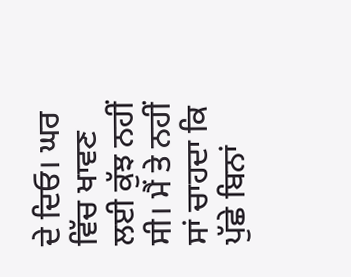ਦੇ ਦਿਓ। ਘਰ ਵਿੱਚ ਖਾਵਣ ਲਈ ਕੁੱਝ ਨਹੀਂ ਸੀ। ਮੈਂ ਤੇ ਨਹੀਂ ਸਾਂ ਚਾਹਦਾ ਕਿ ਪੁੱਛੇ ਬਿਨਾਂ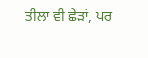ਤੀਲਾ ਵੀ ਛੇੜਾਂ, ਪਰ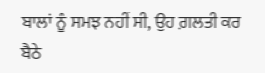ਬਾਲਾਂ ਨੂੰ ਸਮਝ ਨਹੀਂ ਸੀ, ਉਹ ਗ਼ਲਤੀ ਕਰ ਬੈਠੇ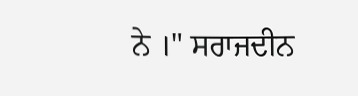ਨੇ ।" ਸਰਾਜਦੀਨ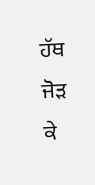ਹੱਥ ਜੋੜ ਕੇ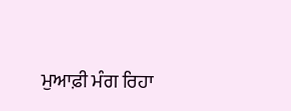ਮੁਆਫ਼ੀ ਮੰਗ ਰਿਹਾ